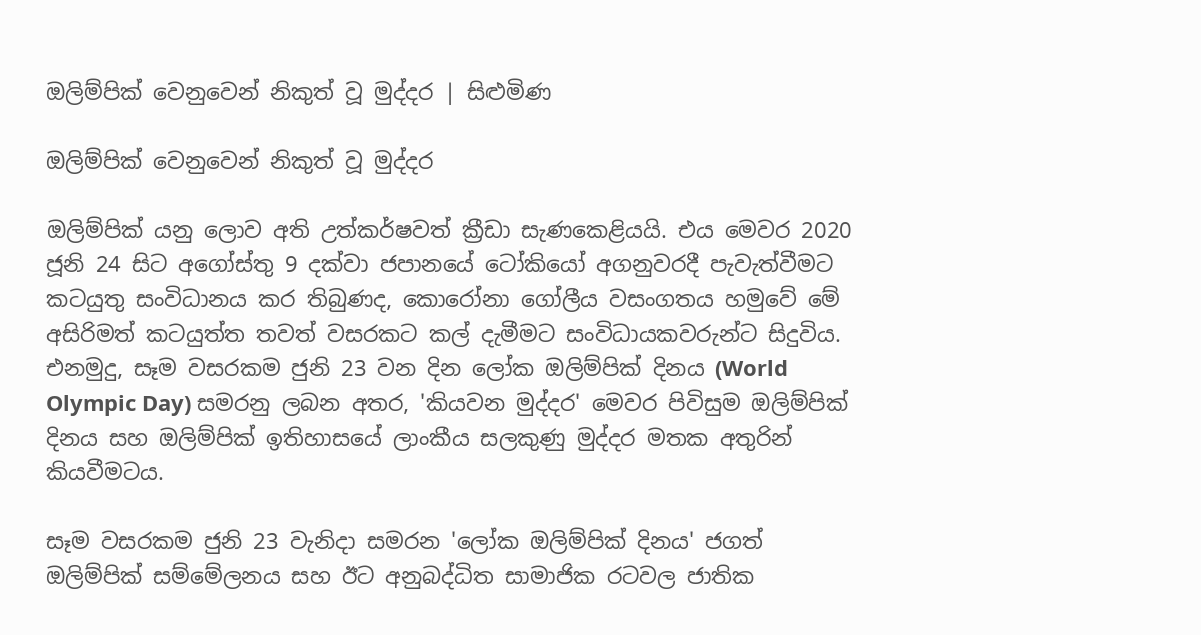ඔලිම්පික් වෙනුවෙන් නිකුත් වූ මුද්දර | සිළුමිණ

ඔලිම්පික් වෙනුවෙන් නිකුත් වූ මුද්දර

ඔලිම්පික් යනු ලොව අති උත්කර්ෂවත් ක්‍රීඩා සැණකෙළියයි. එය මෙවර 2020 ජූනි 24 සිට අගෝස්තු 9 දක්වා ජපානයේ ටෝකියෝ අගනුවරදී පැවැත්වීමට කටයුතු සංවිධානය කර තිබුණද, කොරෝනා ගෝලීය වසංගතය හමුවේ මේ අසිරිමත් කටයුත්ත තවත් වසරකට කල් දැමීමට සංවිධායකවරුන්ට සිදුවිය. එනමුදු, සෑම වසරකම ජුනි 23 වන දින ලෝක ඔලිම්පික් දිනය (World Olympic Day) සමරනු ලබන අතර, 'කියවන මුද්දර' මෙවර පිවිසුම ඔලිම්පික් දිනය සහ ඔලිම්පික් ඉතිහාසයේ ලාංකීය සලකුණු මුද්දර මතක අතුරින් කියවීමටය.

සෑම වසරකම ජුනි 23 වැනිදා සමරන 'ලෝක ඔලිම්පික් දිනය' ජගත් ඔලිම්පික් සම්මේලනය සහ ඊට අනුබද්ධිත සාමාජික රටවල ජාතික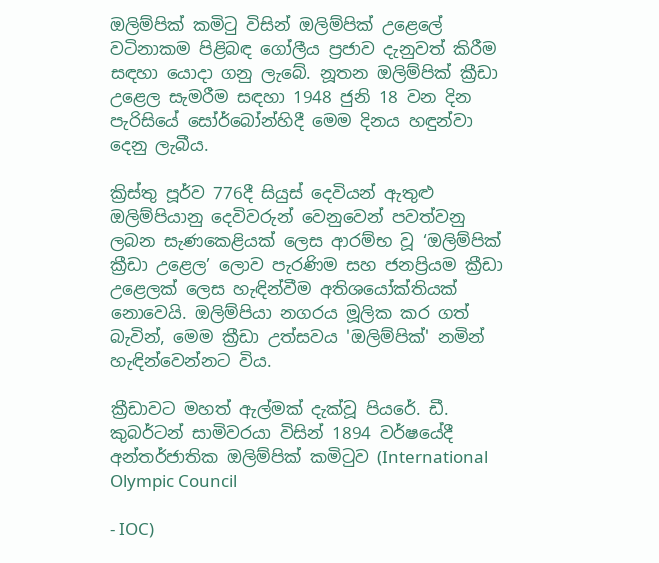ඔලිම්පික් කමිටු විසින් ඔලිම්පික් උළෙලේ වටිනාකම පිළිබඳ ගෝලීය ප්‍රජාව දැනුවත් කිරීම සඳහා යොදා ගනු ලැබේ. නූතන ඔලිම්පික් ක්‍රීඩා උළෙල සැමරීම සඳහා 1948 ජුනි 18 වන දින පැරිසියේ සෝර්බෝන්හිදී මෙම දිනය හඳුන්වා දෙනු ලැබීය.

ක්‍රිස්තු පූර්ව 776දී සියුස් දෙවියන් ඇතුළු ඔලිම්පියානු දෙවිවරුන් වෙනුවෙන් පවත්වනු ලබන සැණකෙළියක් ලෙස ආරම්භ වූ ‘ඔලිම්පික් ක්‍රීඩා උළෙල’ ලොව පැරණිම සහ ජනප්‍රියම ක්‍රීඩා උළෙලක් ලෙස හැඳින්වීම අතිශයෝක්තියක් නොවෙයි. ඔලිම්පියා නගරය මූලික කර ගත් බැවින්, මෙම ක්‍රීඩා උත්සවය 'ඔලිම්පික්' නමින් හැඳින්වෙන්නට විය.

ක්‍රීඩාවට මහත් ඇල්මක් දැක්වූ පියරේ. ඩී. කුබර්ටන් සාමිවරයා විසින් 1894 වර්ෂයේදී අන්තර්ජාතික ඔලිම්පික් කමිටුව (International Olympic Council

- IOC)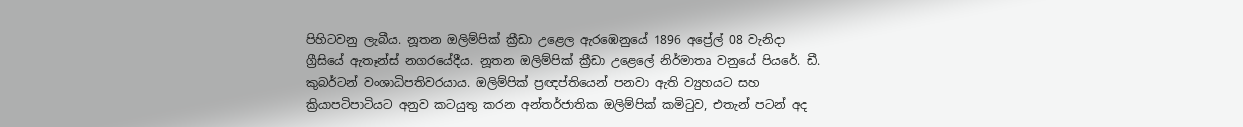පිහිටවනු ලැබීය. නූතන ඔලිම්පික් ක්‍රීඩා උළෙල ඇරඹෙනුයේ 1896 අප්‍රේල් 08 වැනිදා ග්‍රීසියේ ඇතෑන්ස් නගරයේදීය. නූතන ඔලිම්පික් ක්‍රීඩා උළෙලේ නිර්මාතෘ වනුයේ පියරේ. ඩී. කුබර්ටන් වංශාධිපතිවරයාය. ඔලිම්පික් ප්‍රඥප්තියෙන් පනවා ඇති ව්‍යුහයට සහ ක්‍රියාපටිපාටියට අනුව කටයුතු කරන අන්තර්ජාතික ඔලිම්පික් කමිටුව, එතැන් පටන් අද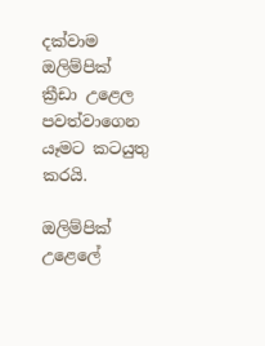දක්වාම ඔලිම්පික් ක්‍රීඩා උළෙල පවත්වාගෙන යෑමට කටයුතු කරයි.

ඔලිම්පික් උළෙලේ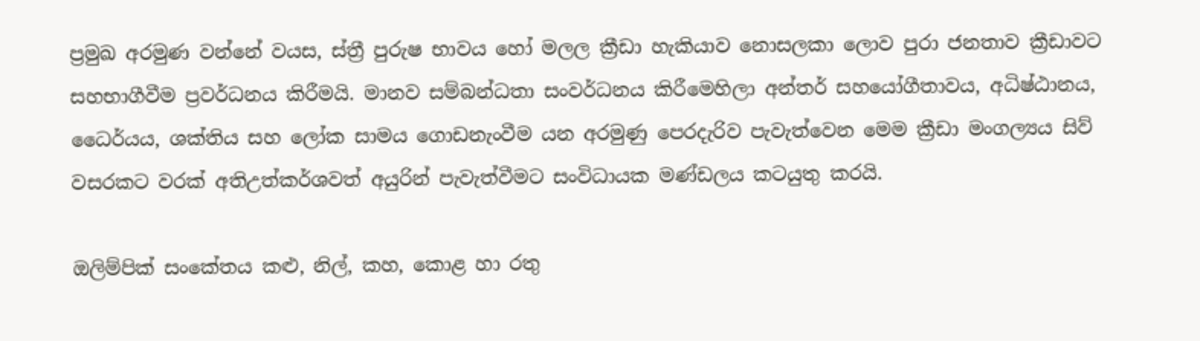ප්‍රමුඛ අරමුණ වන්නේ වයස, ස්ත්‍රී පුරුෂ භාවය හෝ මලල ක්‍රීඩා හැකියාව නොසලකා ලොව පුරා ජනතාව ක්‍රීඩාවට සහභාගීවීම ප්‍රවර්ධනය කිරීමයි. මානව සම්බන්ධතා සංවර්ධනය කිරීමෙහිලා අන්තර් සහයෝගීතාවය, අධිෂ්ඨානය, ධෛර්යය, ශක්තිය සහ ලෝක සාමය ගොඩනැංවීම යන අරමුණු පෙරදැරිව පැවැත්වෙන මෙම ක්‍රීඩා මංගල්‍යය සිව් වසරකට වරක් අතිඋත්කර්ශවත් අයුරින් පැවැත්වීමට සංවිධායක මණ්ඩලය කටයුතු කරයි.

ඔලිම්පික් සංකේතය කළු, නිල්, කහ, කොළ හා රතු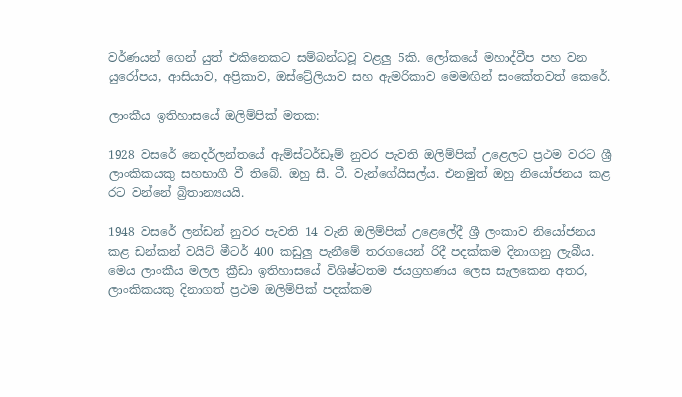වර්ණයන් ගෙන් යුත් එකිනෙකට සම්බන්ධවූ වළලු 5කි. ලෝකයේ මහාද්වීප පහ වන යුරෝපය, ආසියාව, අප්‍රිකාව, ඔස්ට්‍රේලියාව සහ ඇමරිකාව මෙමඟින් සංකේතවත් කෙරේ.

ලාංකීය ඉතිහාසයේ ඔලිම්පික් මතක:

1928 වසරේ නෙදර්ලන්තයේ ඇම්ස්ටර්ඩෑම් නුවර පැවති ඔලිම්පික් උළෙලට ප්‍රථම වරට ශ්‍රී ලාංකිකයකු සහභාගී වී තිබේ. ඔහු සී. ටී. වැන්ගේයිසල්ය. එනමුත් ඔහු නියෝජනය කළ රට වන්නේ බ්‍රිතාන්‍යයයි.

1948 වසරේ ලන්ඩන් නුවර පැවති 14 වැනි ඔලිම්පික් උළෙලේදී ශ්‍රී ලංකාව නියෝජනය කළ ඩන්කන් වයිට් මීටර් 400 කඩුලු පැනීමේ තරගයෙන් රිදී පදක්කම දිනාගනු ලැබීය. මෙය ලාංකීය මලල ක්‍රීඩා ඉතිහාසයේ විශිෂ්ටතම ජයග්‍රහණය ලෙස සැලකෙන අතර, ලාංකිකයකු දිනාගත් ප්‍රථම ඔලිම්පික් පදක්කම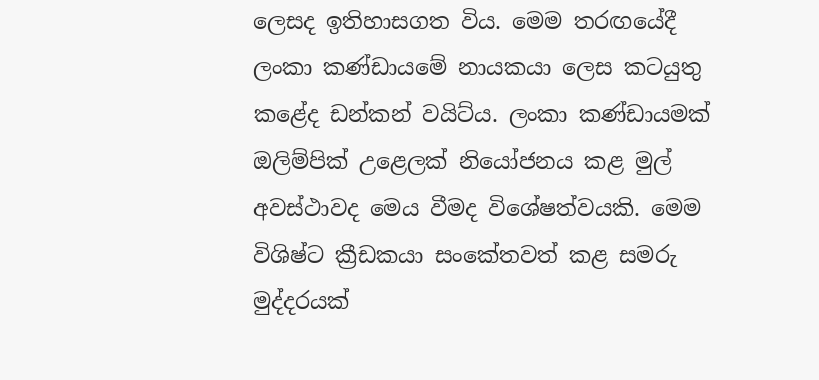ලෙසද ඉතිහාසගත විය. මෙම තරඟයේදී ලංකා කණ්ඩායමේ නායකයා ලෙස කටයුතු කළේද ඩන්කන් වයිට්ය. ලංකා කණ්ඩායමක් ඔලිම්පික් උළෙලක් නියෝජනය කළ මුල් අවස්ථාවද මෙය වීමද විශේෂත්වයකි. මෙම විශිෂ්ට ක්‍රීඩකයා සංකේතවත් කළ සමරු මුද්දරයක්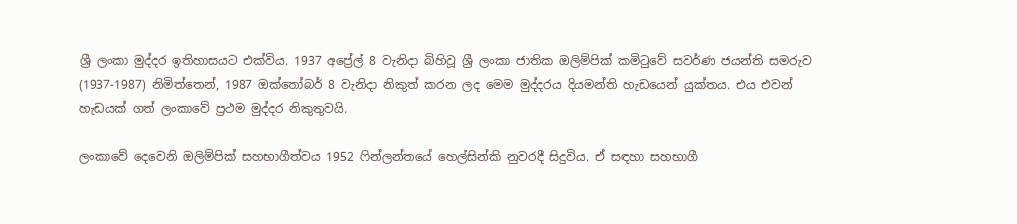ශ්‍රී ලංකා මුද්දර ඉතිහාසයට එක්විය. 1937 අප්‍රේල් 8 වැනිදා බිහිවූ ශ්‍රී ලංකා ජාතික ඔලිම්පික් කමිටුවේ සවර්ණ ජයන්ති සමරුව (1937-1987) නිමිත්තෙන්, 1987 ඔක්තෝබර් 8 වැනිදා නිකුත් කරන ලද මෙම මුද්දරය දියමන්ති හැඩයෙන් යුක්තය. එය එවන් හැඩයක් ගත් ලංකාවේ ප්‍රථම මුද්දර නිකුතුවයි.

ලංකාවේ දෙවෙනි ඔලිම්පික් සහභාගීත්වය 1952 ෆින්ලන්තයේ හෙල්සින්කි නුවරදී සිදුවිය. ඒ සඳහා සහභාගී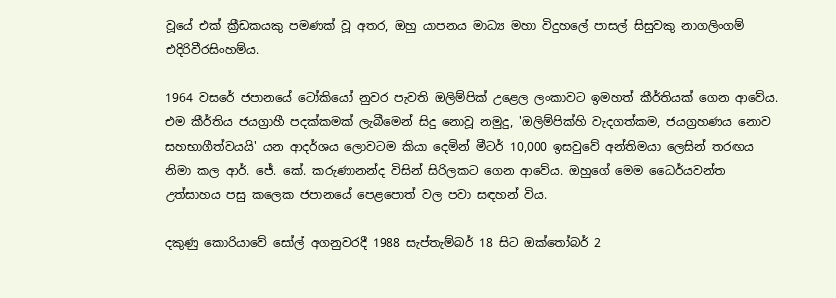වූයේ එක් ක්‍රීඩකයකු පමණක් වූ අතර, ඔහු යාපනය මාධ්‍ය මහා විදුහලේ පාසල් සිසුවකු නාගලිංගම් එදිරිවීරසිංහම්ය.

1964 වසරේ ජපානයේ ටෝකියෝ නුවර පැවති ඔලිම්පික් උළෙල ලංකාවට ඉමහත් කීර්තියක් ගෙන ආවේය. එම කීර්තිය ජයග්‍රාහී පදක්කමක් ලැබීමෙන් සිදු නොවූ නමුදු, 'ඔලිම්පික්හි වැදගත්කම, ජයග්‍රහණය නොව සහභාගීත්වයයි' යන ආදර්ශය ලොවටම කියා දෙමින් මීටර් 10,000 ඉසවුවේ අන්තිමයා ලෙසින් තරඟය නිමා කල ආර්. ජේ. කේ. කරුණානන්ද විසින් සිරිලකට ගෙන ආවේය. ඔහුගේ මෙම ධෛර්යවන්ත උත්සාහය පසු කලෙක ජපානයේ පෙළපොත් වල පවා සඳහන් විය.

දකුණු කොරියාවේ සෝල් අගනුවරදී 1988 සැප්තැම්බර් 18 සිට ඔක්තෝබර් 2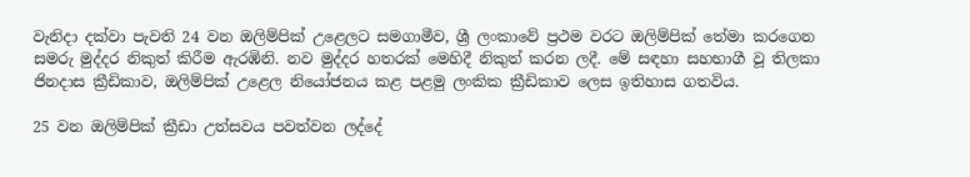වැනිදා දක්වා පැවති 24 වන ඔලිම්පික් උළෙලට සමගාමීව, ශ්‍රී ලංකාවේ ප්‍රථම වරට ඔලිම්පික් තේමා කරගෙන සමරු මුද්දර නිකුත් කිරීම ඇරඹිනි. නව මුද්දර හතරක් මෙහිදී නිකුත් කරන ලදී. මේ සඳහා සහභාගී වූ තිලකා ජිනදාස ක්‍රීඩිකාව, ඔලිම්පික් උළෙල නියෝජනය කළ පළමු ලංකික ක්‍රීඩිකාව ලෙස ඉතිහාස ගතවිය.

25 වන ඔලිම්පික් ක්‍රීඩා උත්සවය පවත්වන ලද්දේ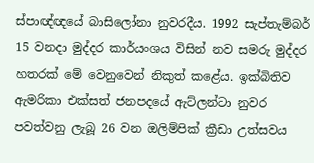ස්පාඥ්ඥයේ බාසිලෝනා නුවරදීය. 1992 සැප්තැම්බර් 15 වනදා මුද්දර කාර්යංශය විසින් නව සමරු මුද්දර හතරක් මේ වෙනුවෙන් නිකුත් කළේය. ඉක්බිතිව ඇමරිකා එක්සත් ජනපදයේ ඇට්ලන්ටා නුවර පවත්වනු ලැබූ 26 වන ඔලිම්පික් ක්‍රීඩා උත්සවය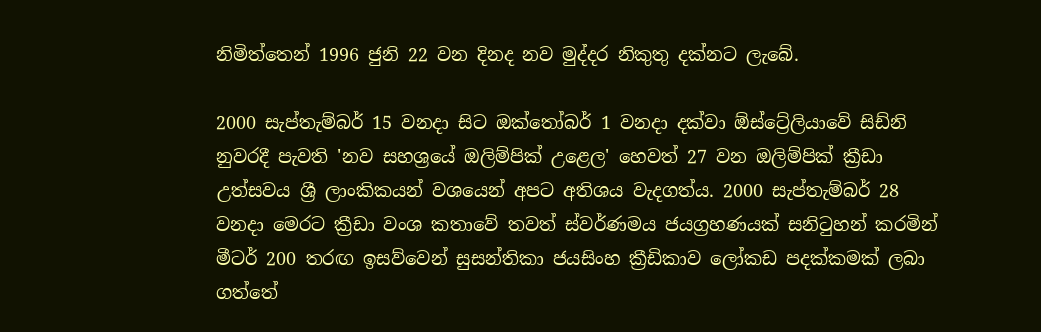නිමිත්තෙන් 1996 ජුනි 22 වන දිනද නව මුද්දර නිකුතු දක්නට ලැබේ.

2000 සැප්තැම්බර් 15 වනදා සිට ඔක්තෝබර් 1 වනදා දක්වා ඕස්ට්‍රේලියාවේ සිඩ්නි නුවරදී පැවති 'නව සහශ්‍රයේ ඔලිම්පික් උළෙල' හෙවත් 27 වන ඔලිම්පික් ක්‍රීඩා උත්සවය ශ්‍රී ලාංකිකයන් වශයෙන් අපට අතිශය වැදගත්ය. 2000 සැප්තැම්බර් 28 වනදා මෙරට ක්‍රීඩා වංශ කතාවේ තවත් ස්වර්ණමය ජයග්‍රහණයක් සනිටුහන් කරමින් මීටර් 200 තරඟ ඉසව්වෙන් සුසන්තිකා ජයසිංහ ක්‍රීඩිකාව ලෝකඩ පදක්කමක් ලබා ගත්තේ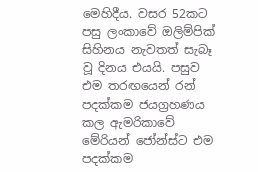මෙහිදීය. වසර 52කට පසු ලංකාවේ ඔලිම්පික් සිහිනය නැවතත් සැබෑ වූ දිනය එයයි. පසුව එම තරඟයෙන් රන් පදක්කම ජයග්‍රහණය කල ඇමරිකාවේ මේරියන් ජෝන්ස්ට එම පදක්කම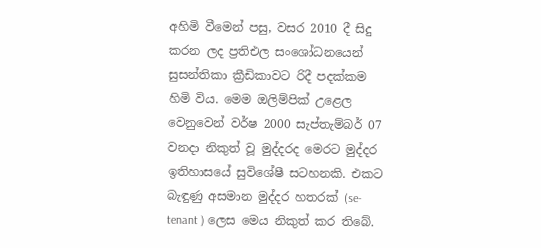අහිමි වීමෙන් පසු, වසර 2010 දී සිදු කරන ලද ප්‍රතිඑල සංශෝධනයෙන් සුසන්තිකා ක්‍රීඩිකාවට රිදී පදක්කම හිමි විය. මෙම ඔලිම්පික් උළෙල වෙනුවෙන් වර්ෂ 2000 සැප්තැම්බර් 07 වනදා නිකුත් වූ මුද්දරද මෙරට මුද්දර ඉතිහාසයේ සුවිශේෂී සටහනකි. එකට බැඳුණු අසමාන මුද්දර හතරක් (se-tenant ) ලෙස මෙය නිකුත් කර තිබේ.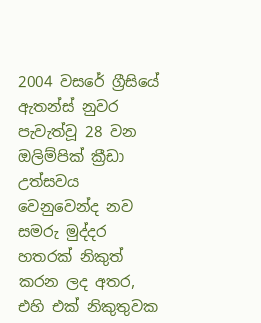2004 වසරේ ග්‍රීසියේ ඇතන්ස් නුවර පැවැත්වූ 28 වන ඔලිම්පික් ක්‍රීඩා උත්සවය වෙනුවෙන්ද නව සමරු මුද්දර හතරක් නිකුත් කරන ලද අතර, එහි එක් නිකුතුවක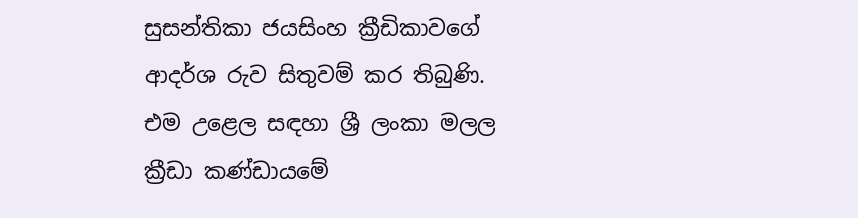සුසන්තිකා ජයසිංහ ක්‍රීඩිකාවගේ ආදර්ශ රුව සිතුවම් කර තිබුණි. එම උළෙල සඳහා ශ්‍රී ලංකා මලල ක්‍රීඩා කණ්ඩායමේ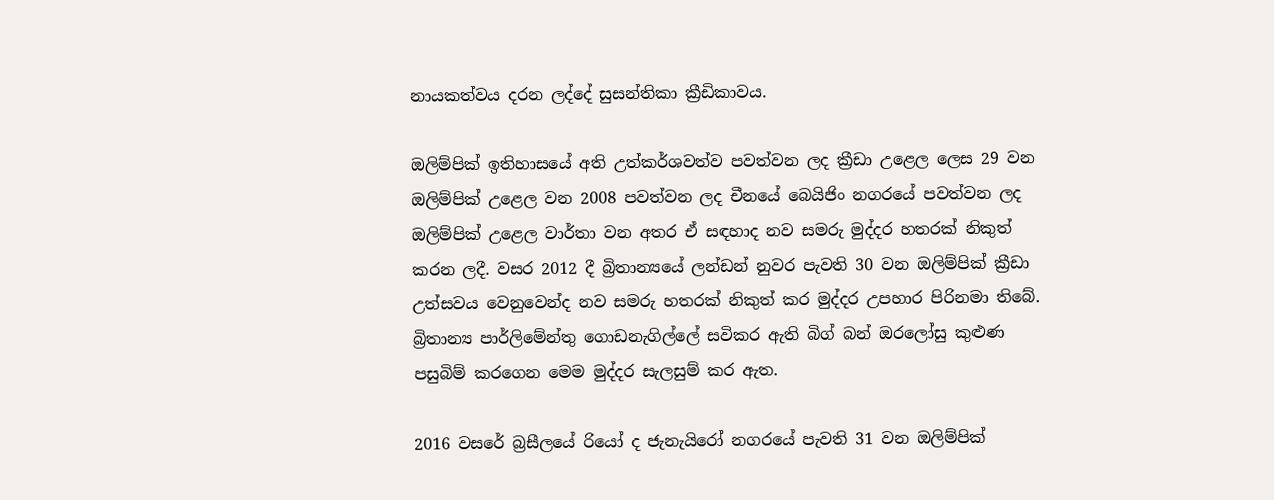නායකත්වය දරන ලද්දේ සුසන්තිකා ක්‍රීඩිකාවය.

ඔලිම්පික් ඉතිහාසයේ අති උත්කර්ශවත්ව පවත්වන ලද ක්‍රීඩා උළෙල ලෙස 29 වන ඔලිම්පික් උළෙල වන 2008 පවත්වන ලද චීනයේ බෙයිජිං නගරයේ පවත්වන ලද ඔලිම්පික් උළෙල වාර්තා වන අතර ඒ සඳහාද නව සමරු මුද්දර හතරක් නිකුත් කරන ලදී. වසර 2012 දී බ්‍රිතාන්‍යයේ ලන්ඩන් නුවර පැවති 30 වන ඔලිම්පික් ක්‍රීඩා උත්සවය වෙනුවෙන්ද නව සමරු හතරක් නිකුත් කර මුද්දර උපහාර පිරිනමා තිබේ. බ්‍රිතාන්‍ය පාර්ලිමේන්තු ගොඩනැගිල්ලේ සවිකර ඇති බිග් බන් ඔරලෝසු කුළුණ පසුබිම් කරගෙන මෙම මුද්දර සැලසුම් කර ඇත.

2016 වසරේ බ්‍රසීලයේ රියෝ ද ජැනැයිරෝ නගරයේ පැවති 31 වන ඔලිම්පික්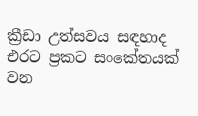ක්‍රීඩා උත්සවය සඳහාද එරට ප්‍රකට සංකේතයක් වන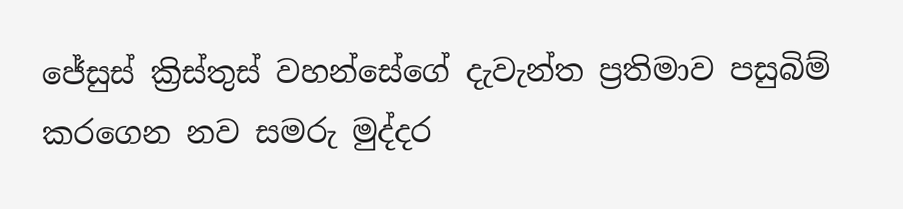ජේසුස් ක්‍රිස්තුස් වහන්සේගේ දැවැන්ත ප්‍රතිමාව පසුබිම් කරගෙන නව සමරු මුද්දර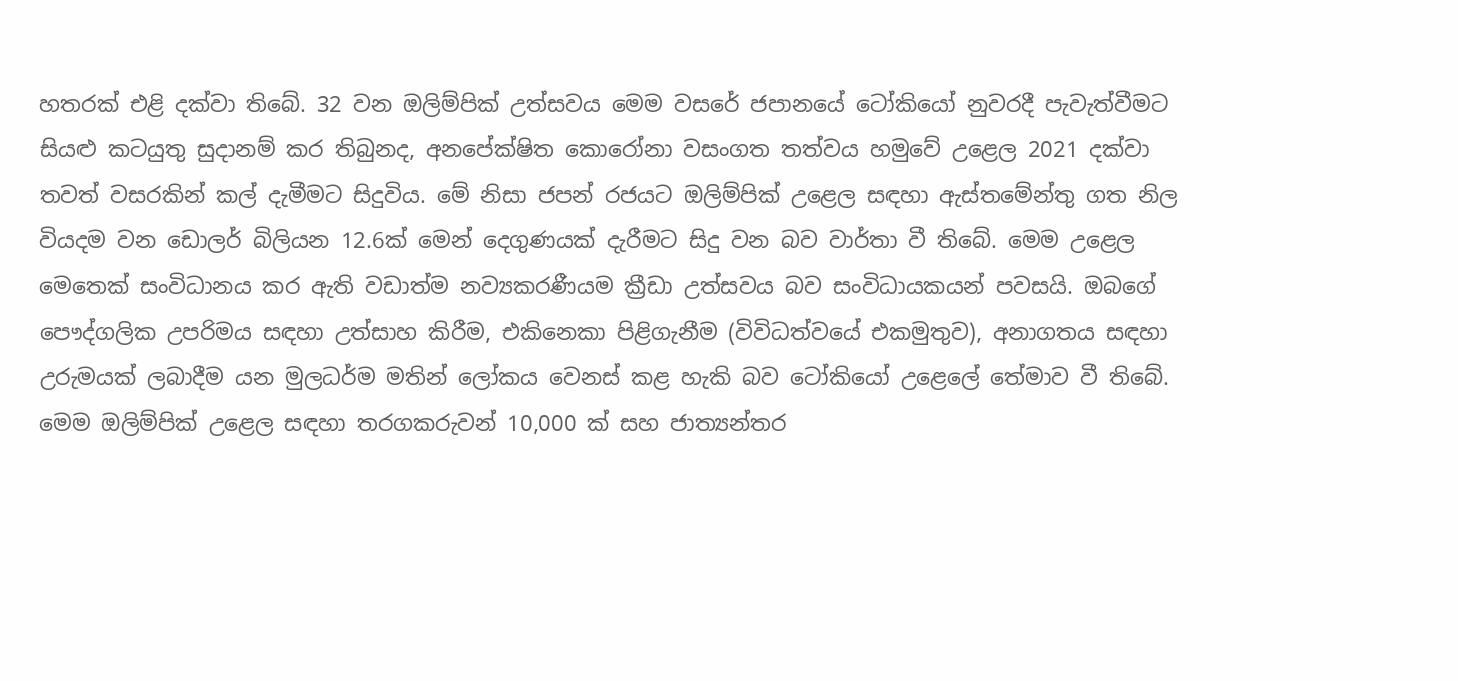හතරක් එළි දක්වා තිබේ. 32 වන ඔලිම්පික් උත්සවය මෙම වසරේ ජපානයේ ටෝකියෝ නුවරදී පැවැත්වීමට සියළු කටයුතු සුදානම් කර තිබුනද, අනපේක්ෂිත කොරෝනා වසංගත තත්වය හමුවේ උළෙල 2021 දක්වා තවත් වසරකින් කල් දැමීමට සිදුවිය. මේ නිසා ජපන් රජයට ඔලිම්පික් උළෙල සඳහා ඇස්තමේන්තු ගත නිල වියදම වන ඩොලර් බිලියන 12.6ක් මෙන් දෙගුණයක් දැරීමට සිදු වන බව වාර්තා වී තිබේ. මෙම උළෙල මෙතෙක් සංවිධානය කර ඇති වඩාත්ම නව්‍යකරණීයම ක්‍රීඩා උත්සවය බව සංවිධායකයන් පවසයි. ඔබගේ පෞද්ගලික උපරිමය සඳහා උත්සාහ කිරීම, එකිනෙකා පිළිගැනීම (විවිධත්වයේ එකමුතුව), අනාගතය සඳහා උරුමයක් ලබාදීම යන මුලධර්ම මතින් ලෝකය වෙනස් කළ හැකි බව ටෝකියෝ උළෙලේ තේමාව වී තිබේ. මෙම ඔලිම්පික් උළෙල සඳහා තරගකරුවන් 10,000 ක් සහ ජාත්‍යන්තර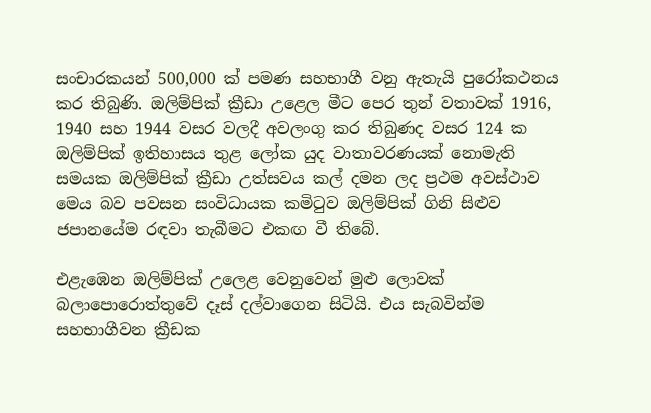සංචාරකයන් 500,000 ක් පමණ සහභාගී වනු ඇතැයි පුරෝකථනය කර තිබුණි. ඔලිම්පික් ක්‍රීඩා උළෙල මීට පෙර තුන් වතාවක් 1916, 1940 සහ 1944 වසර වලදී අවලංගු කර තිබුණද වසර 124 ක ඔලිම්පික් ඉතිහාසය තුළ ලෝක යුද වාතාවරණයක් නොමැති සමයක ඔලිම්පික් ක්‍රීඩා උත්සවය කල් දමන ලද ප්‍රථම අවස්ථාව මෙය බව පවසන සංවිධායක කමිටුව ඔලිම්පික් ගිනි සිළුව ජපානයේම රඳවා තැබීමට එකඟ වී තිබේ.

එළැඹෙන ඔලිම්පික් උලෙළ වෙනුවෙන් මුළු ලොවක් බලාපොරොත්තුවේ දෑස් දල්වාගෙන සිටියි. එය සැබවින්ම සහභාගීවන ක්‍රීඩක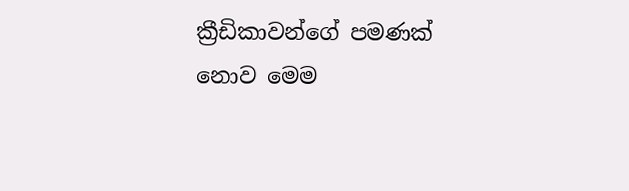ක්‍රීඩිකාවන්ගේ පමණක් නොව මෙම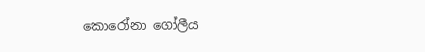කොරෝනා ගෝලීය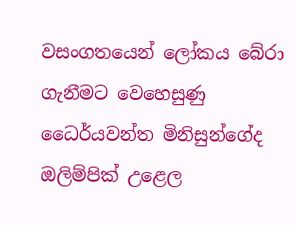වසංගතයෙන් ලෝකය බේරා ගැනීමට වෙහෙසුණු ධෛර්යවන්ත මිනිසුන්ගේද ඔලිම්පික් උළෙල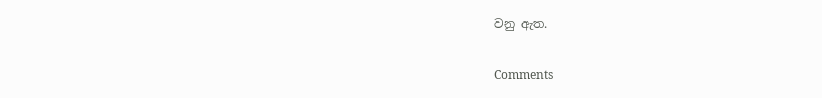වනු ඇත.

Comments